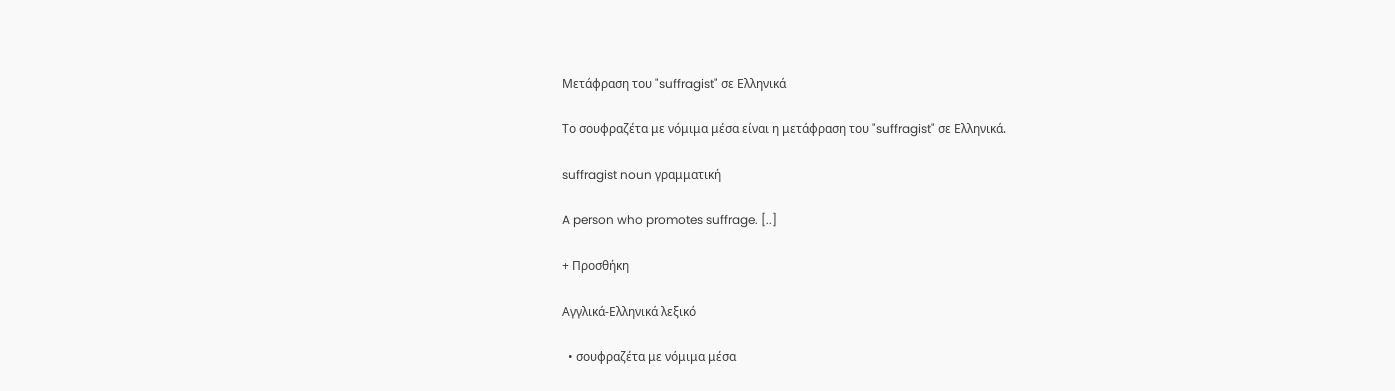Μετάφραση του "suffragist" σε Ελληνικά

Το σουφραζέτα με νόμιμα μέσα είναι η μετάφραση του "suffragist" σε Ελληνικά.

suffragist noun γραμματική

A person who promotes suffrage. [..]

+ Προσθήκη

Αγγλικά-Ελληνικά λεξικό

  • σουφραζέτα με νόμιμα μέσα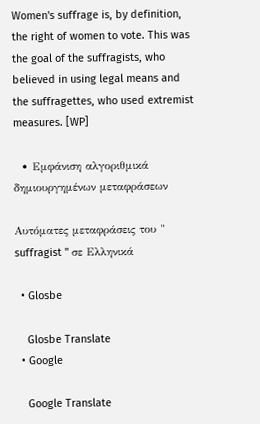Women's suffrage is, by definition, the right of women to vote. This was the goal of the suffragists, who believed in using legal means and the suffragettes, who used extremist measures. [WP]

  • Εμφάνιση αλγοριθμικά δημιουργημένων μεταφράσεων

Αυτόματες μεταφράσεις του " suffragist " σε Ελληνικά

  • Glosbe

    Glosbe Translate
  • Google

    Google Translate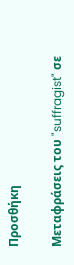Προσθήκη

Μεταφράσεις του "suffragist" σε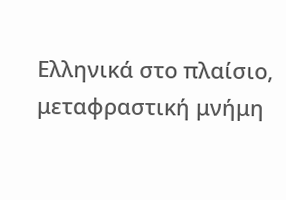Ελληνικά στο πλαίσιο, μεταφραστική μνήμη